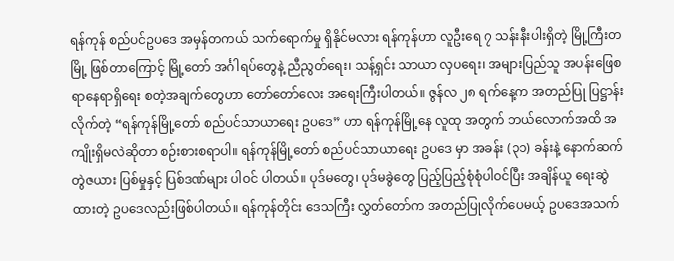ရန်ကုန် စည်ပင်ဥပဒေ အမှန်တကယ် သက်ရောက်မှု ရှိနိုင်မလား ရန်ကုန်ဟာ လူဦးရေ ၇ သန်းနီးပါးရှိတဲ့ မြို့ကြီးတမြို့ ဖြစ်တာကြောင့် မြို့တော် အင်္ဂါရပ်တွေနဲ့ ညီညွတ်ရေး၊ သန့်ရှင်း သာယာ လှပရေး၊ အများပြည်သူ အပန်းဖြေစရာနေရာရှိရေး စတဲ့အချက်တွေဟာ တော်တော်လေး အရေးကြီးပါတယ်။ ဇွန်လ ၂၈ ရက်နေ့က အတည်ပြု ပြဋ္ဌာန်းလိုက်တဲ့ “ရန်ကုန်မြို့တော် စည်ပင်သာယာရေး ဥပဒေ” ဟာ ရန်ကုန်မြို့နေ လူထု အတွက် ဘယ်လောက်အထိ အကျိုးရှိမလဲဆိုတာ စဉ်းစားစရာပါ။ ရန်ကုန်မြို့တော် စည်ပင်သာယာရေး ဥပဒေ မှာ အခန်း (၃၁) ခန်းနဲ့ နောက်ဆက်တွဲဇယား ပြစ်မှုနှင့် ပြစ်ဒဏ်များ ပါဝင် ပါတယ်။ ပုဒ်မတွေ၊ ပုဒ်မခွဲတွေ ပြည့်ပြည့်စုံစုံပါဝင်ပြီး အချိန်ယူ ရေးဆွဲထားတဲ့ ဥပဒေလည်းဖြစ်ပါတယ်။ ရန်ကုန်တိုင်း ဒေသကြီး လွှတ်တော်က အတည်ပြုလိုက်ပေမယ့် ဥပဒေအသက်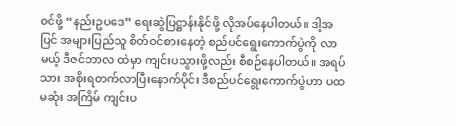ဝင်ဖို့ “နည်းဥပဒေ” ရေးဆွဲပြဋ္ဌာန်းနိုင်ဖို့ လိုအပ်နေပါတယ်။ ဒါ့အပြင် အများပြည်သူ စိတ်ဝင်စားနေတဲ့ စည်ပင်ရွေးကောက်ပွဲကို လာမယ့် ဒီဇင်ဘာလ ထဲမှာ ကျင်းပသွားဖို့လည်း စီစဉ်နေပါတယ်။ အရပ်သား အစိုးရတက်လာပြီးနောက်ပိုင်း ဒီစည်ပင်ရွေးကောက်ပွဲဟာ ပထမဆုံး အကြိမ် ကျင်းပ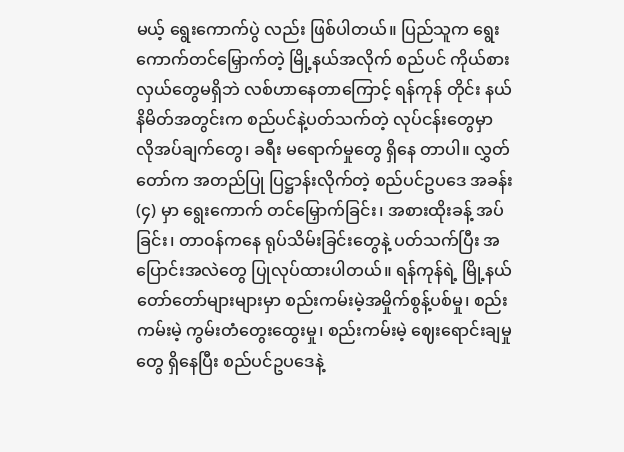မယ့် ရွေးကောက်ပွဲ လည်း ဖြစ်ပါတယ်။ ပြည်သူက ရွေးကောက်တင်မြှောက်တဲ့ မြို့နယ်အလိုက် စည်ပင် ကိုယ်စားလှယ်တွေမရှိဘဲ လစ်ဟာနေတာကြောင့် ရန်ကုန် တိုင်း နယ်နိမိတ်အတွင်းက စည်ပင်နဲ့ပတ်သက်တဲ့ လုပ်ငန်းတွေမှာ လိုအပ်ချက်တွေ၊ ခရီး မရောက်မှုတွေ ရှိနေ တာပါ။ လွှတ်တော်က အတည်ပြု ပြဋ္ဌာန်းလိုက်တဲ့ စည်ပင်ဥပဒေ အခန်း(၄) မှာ ရွေးကောက် တင်မြှောက်ခြင်း၊ အစားထိုးခန့် အပ်ခြင်း၊ တာဝန်ကနေ ရုပ်သိမ်းခြင်းတွေနဲ့ ပတ်သက်ပြီး အပြောင်းအလဲတွေ ပြုလုပ်ထားပါတယ်။ ရန်ကုန်ရဲ့ မြို့နယ်တော်တော်များများမှာ စည်းကမ်းမဲ့အမှိုက်စွန့်ပစ်မှု၊ စည်းကမ်းမဲ့ ကွမ်းတံတွေးထွေးမှု၊ စည်းကမ်းမဲ့ ဈေးရောင်းချမှုတွေ ရှိနေပြီး စည်ပင်ဥပဒေနဲ့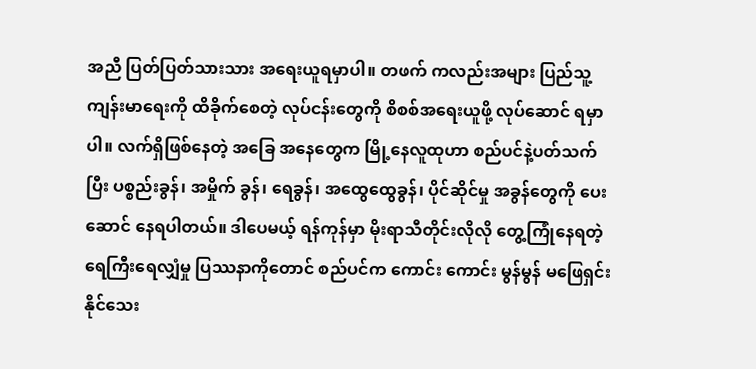အညီ ပြတ်ပြတ်သားသား အရေးယူရမှာပါ။ တဖက် ကလည်းအများ ပြည်သူ့ ကျန်းမာရေးကို ထိခိုက်စေတဲ့ လုပ်ငန်းတွေကို စိစစ်အရေးယူဖို့ လုပ်ဆောင် ရမှာပါ။ လက်ရှိဖြစ်နေတဲ့ အခြေ အနေတွေက မြို့နေလူထုဟာ စည်ပင်နဲ့ပတ်သက်ပြီး ပစ္စည်းခွန်၊ အမှိုက် ခွန်၊ ရေခွန်၊ အထွေထွေခွန်၊ ပိုင်ဆိုင်မှု အခွန်တွေကို ပေးဆောင် နေရပါတယ်။ ဒါပေမယ့် ရန်ကုန်မှာ မိုးရာသီတိုင်းလိုလို တွေ့ကြုံနေရတဲ့ ရေကြီးရေလျှံမှု ပြဿနာကိုတောင် စည်ပင်က ကောင်း ကောင်း မွန်မွန် မဖြေရှင်းနိုင်သေး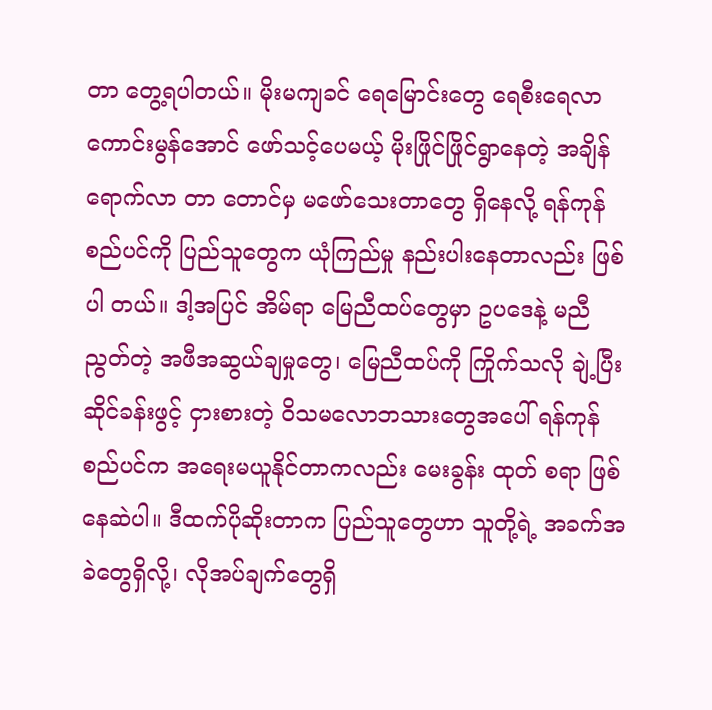တာ တွေ့ရပါတယ်။ မိုးမကျခင် ရေမြောင်းတွေ ရေစီးရေလာ ကောင်းမွန်အောင် ဖော်သင့်ပေမယ့် မိုးဖြိုင်ဖြိုင်ရွာနေတဲ့ အချိန် ရောက်လာ တာ တောင်မှ မဖော်သေးတာတွေ ရှိနေလို့ ရန်ကုန်စည်ပင်ကို ပြည်သူတွေက ယုံကြည်မှု နည်းပါးနေတာလည်း ဖြစ်ပါ တယ်။ ဒါ့အပြင် အိမ်ရာ မြေညီထပ်တွေမှာ ဥပဒေနဲ့ မညီညွတ်တဲ့ အဖီအဆွယ်ချမှုတွေ၊ မြေညီထပ်ကို ကြိုက်သလို ချဲ့ပြီး ဆိုင်ခန်းဖွင့် ငှားစားတဲ့ ဝိသမလောဘသားတွေအပေါ် ရန်ကုန်စည်ပင်က အရေးမယူနိုင်တာကလည်း မေးခွန်း ထုတ် စရာ ဖြစ်နေဆဲပါ။ ဒီထက်ပိုဆိုးတာက ပြည်သူတွေဟာ သူတို့ရဲ့ အခက်အခဲတွေရှိလို့၊ လိုအပ်ချက်တွေရှိ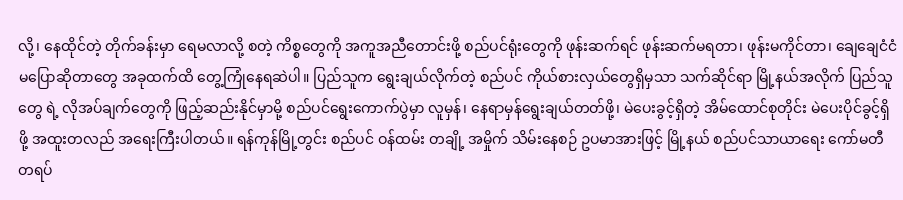လို့၊ နေထိုင်တဲ့ တိုက်ခန်းမှာ ရေမလာလို့ စတဲ့ ကိစ္စတွေကို အကူအညီတောင်းဖို့ စည်ပင်ရုံးတွေကို ဖုန်းဆက်ရင် ဖုန်းဆက်မရတာ၊ ဖုန်းမကိုင်တာ၊ ချေချေငံငံ မပြောဆိုတာတွေ အခုထက်ထိ တွေ့ကြုံနေရဆဲပါ။ ပြည်သူက ရွေးချယ်လိုက်တဲ့ စည်ပင် ကိုယ်စားလှယ်တွေရှိမှသာ သက်ဆိုင်ရာ မြို့နယ်အလိုက် ပြည်သူတွေ ရဲ့ လိုအပ်ချက်တွေကို ဖြည့်ဆည်းနိုင်မှာမို့ စည်ပင်ရွေးကောက်ပွဲမှာ လူမှန်၊ နေရာမှန်ရွေးချယ်တတ်ဖို့၊ မဲပေးခွင့်ရှိတဲ့ အိမ်ထောင်စုတိုင်း မဲပေးပိုင်ခွင့်ရှိဖို့ အထူးတလည် အရေးကြီးပါတယ်။ ရန်ကုန်မြို့တွင်း စည်ပင် ဝန်ထမ်း တချို့ အမှိုက် သိမ်းနေစဉ် ဥပမာအားဖြင့် မြို့နယ် စည်ပင်သာယာရေး ကော်မတီ တရပ်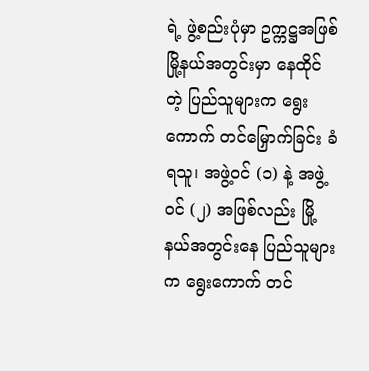ရဲ့ ဖွဲ့စည်းပုံမှာ ဥက္ကဋ္ဌအဖြစ် မြို့နယ်အတွင်းမှာ နေထိုင် တဲ့ ပြည်သူများက ရွေးကောက် တင်မြှောက်ခြင်း ခံရသူ၊ အဖွဲ့ဝင် (၁) နဲ့ အဖွဲ့ဝင် (၂) အဖြစ်လည်း မြို့နယ်အတွင်းနေ ပြည်သူများက ရွေးကောက် တင်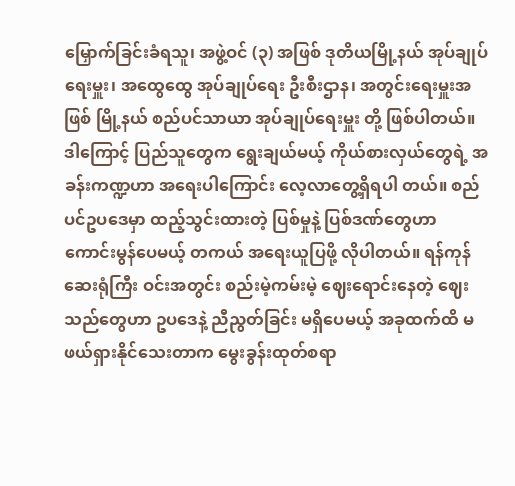မြှောက်ခြင်းခံရသူ၊ အဖွဲ့ဝင် (၃) အဖြစ် ဒုတိယမြို့နယ် အုပ်ချုပ်ရေးမှူး၊ အထွေထွေ အုပ်ချုပ်ရေး ဦးစီးဌာန၊ အတွင်းရေးမှူးအဖြစ် မြို့နယ် စည်ပင်သာယာ အုပ်ချုပ်ရေးမှူး တို့ ဖြစ်ပါတယ်။ ဒါကြောင့် ပြည်သူတွေက ရွေးချယ်မယ့် ကိုယ်စားလှယ်တွေရဲ့ အခန်းကဏ္ဍဟာ အရေးပါကြောင်း လေ့လာတွေ့ရှိရပါ တယ်။ စည်ပင်ဥပဒေမှာ ထည့်သွင်းထားတဲ့ ပြစ်မှုနဲ့ ပြစ်ဒဏ်တွေဟာ ကောင်းမွန်ပေမယ့် တကယ် အရေးယူပြဖို့ လိုပါတယ်။ ရန်ကုန်ဆေးရုံကြီး ဝင်းအတွင်း စည်းမဲ့ကမ်းမဲ့ ဈေးရောင်းနေတဲ့ ဈေးသည်တွေဟာ ဥပဒေနဲ့ ညီညွတ်ခြင်း မရှိပေမယ့် အခုထက်ထိ မဖယ်ရှားနိုင်သေးတာက မွေးခွန်းထုတ်စရာ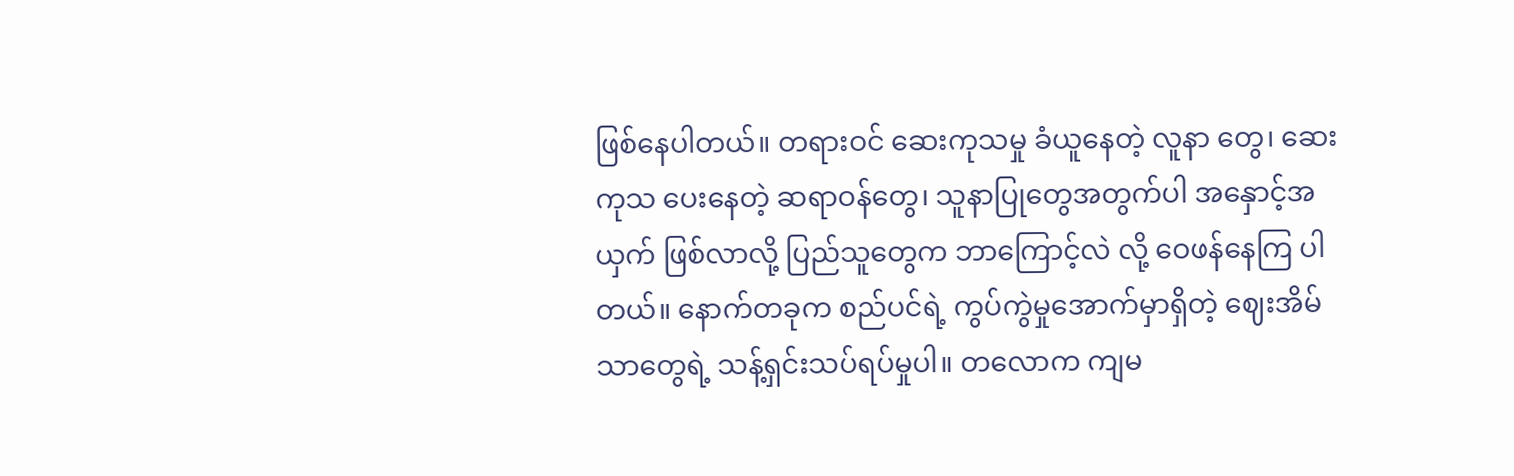ဖြစ်နေပါတယ်။ တရားဝင် ဆေးကုသမှု ခံယူနေတဲ့ လူနာ တွေ၊ ဆေးကုသ ပေးနေတဲ့ ဆရာဝန်တွေ၊ သူနာပြုတွေအတွက်ပါ အနှောင့်အယှက် ဖြစ်လာလို့ ပြည်သူတွေက ဘာကြောင့်လဲ လို့ ဝေဖန်နေကြ ပါတယ်။ နောက်တခုက စည်ပင်ရဲ့ ကွပ်ကွဲမှုအောက်မှာရှိတဲ့ ဈေးအိမ်သာတွေရဲ့ သန့်ရှင်းသပ်ရပ်မှုပါ။ တလောက ကျမ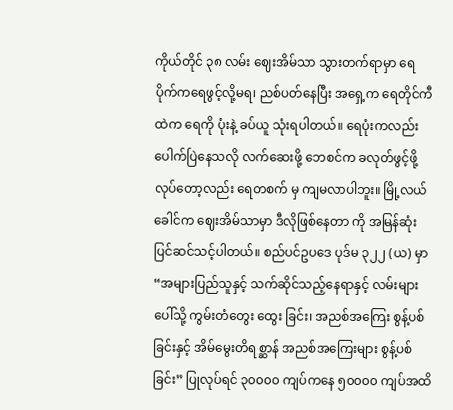ကိုယ်တိုင် ၃၈ လမ်း ဈေးအိမ်သာ သွားတက်ရာမှာ ရေပိုက်ကရေဖွင့်လို့မရ၊ ညစ်ပတ်နေပြီး အရှေ့က ရေတိုင်ကီထဲက ရေကို ပုံးနဲ့ ခပ်ယူ သုံးရပါတယ်။ ရေပုံးကလည်း ပေါက်ပြဲနေသလို လက်ဆေးဖို့ ဘေစင်က ခလုတ်ဖွင့်ဖို့ လုပ်တော့လည်း ရေတစက် မှ ကျမလာပါဘူး။ မြို့လယ်ခေါင်က ဈေးအိမ်သာမှာ ဒီလိုဖြစ်နေတာ ကို အမြန်ဆုံး ပြင်ဆင်သင့်ပါတယ်။ စည်ပင်ဥပဒေ ပုဒ်မ ၃၂၂ (ယ) မှာ “အများပြည်သူနှင့် သက်ဆိုင်သည့်နေရာနှင့် လမ်းများပေါ်သို့ ကွမ်းတံတွေး ထွေး ခြင်း၊ အညစ်အကြေး စွန့်ပစ်ခြင်းနှင့် အိမ်မွေးတိရစ္ဆာန် အညစ်အကြေးများ စွန့်ပစ်ခြင်း” ပြုလုပ်ရင် ၃၀၀၀၀ ကျပ်ကနေ ၅၀၀၀၀ ကျပ်အထိ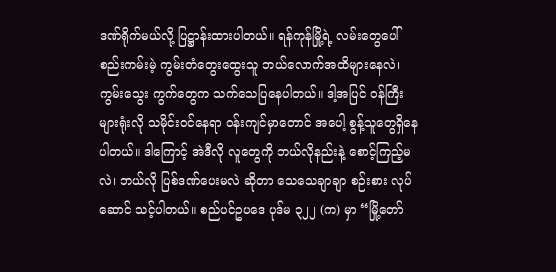ဒဏ်ရိုက်မယ်လို့ ပြဋ္ဌာန်းထားပါတယ်။ ရန်ကုန်မြို့ရဲ့ လမ်းတွေပေါ် စည်းကမ်းမဲ့ ကွမ်းတံတွေးထွေးသူ ဘယ်လောက်အထိများနေလဲ၊ ကွမ်းသွေး ကွက်တွေက သက်သေပြနေပါတယ်။ ဒါ့အပြင် ဝန်ကြီးများရုံးလို သမိုင်းဝင်နေရာ ဝန်းကျင်မှာတောင် အပေါ့ စွန့်သူတွေရှိနေပါတယ်။ ဒါကြောင့် အဲဒီလို လူတွေကို ဘယ်လိုနည်းနဲ့ စောင့်ကြည့်မလဲ၊ ဘယ်လို ပြစ်ဒဏ်ပေးမလဲ ဆိုတာ သေသေချာချာ စဉ်းစား လုပ်ဆောင် သင့်ပါတယ်။ စည်ပင်ဥပဒေ ပုဒ်မ ၃၂၂ (က) မှာ “မြို့တော်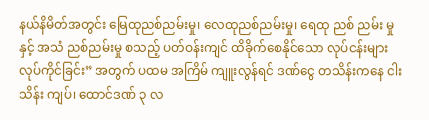နယ်နိမိတ်အတွင်း မြေထုညစ်ညမ်းမှု၊ လေထုညစ်ညမ်းမှု၊ ရေထု ညစ် ညမ်း မှုနှင့် အသံ ညစ်ညမ်းမှု စသည့် ပတ်ဝန်းကျင် ထိခိုက်စေနိုင်သော လုပ်ငန်းများ လုပ်ကိုင်ခြင်း” အတွက် ပထမ အကြိမ် ကျူးလွန်ရင် ဒဏ်ငွေ တသိန်းကနေ ငါးသိန်း ကျပ်၊ ထောင်ဒဏ် ၃ လ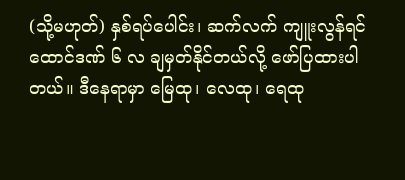(သို့မဟုတ်) နှစ်ရပ်ပေါင်း၊ ဆက်လက် ကျူးလွန်ရင် ထောင်ဒဏ် ၆ လ ချမှတ်နိုင်တယ်လို့ ဖော်ပြထားပါတယ်။ ဒီနေရာမှာ မြေထု၊ လေထု၊ ရေထု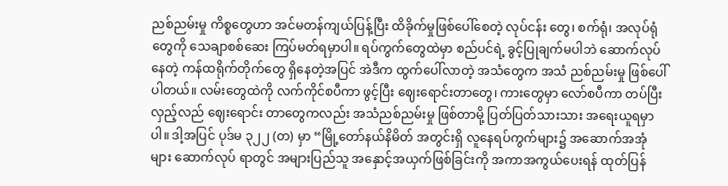ညစ်ညမ်းမှု ကိစ္စတွေဟာ အင်မတန်ကျယ်ပြန့်ပြီး ထိခိုက်မှုဖြစ်ပေါ်စေတဲ့ လုပ်ငန်း တွေ၊ စက်ရုံ၊ အလုပ်ရုံတွေကို သေချာစစ်ဆေး ကြပ်မတ်ရမှာပါ။ ရပ်ကွက်တွေထဲမှာ စည်ပင်ရဲ့ ခွင့်ပြုချက်မပါဘဲ ဆောက်လုပ် နေတဲ့ ကန်ထရိုက်တိုက်တွေ ရှိနေတဲ့အပြင် အဲဒီက ထွက်ပေါ်လာတဲ့ အသံတွေက အသံ ညစ်ညမ်းမှု ဖြစ်ပေါ်ပါတယ်။ လမ်းတွေထဲကို လက်ကိုင်စပီကာ ဖွင့်ပြီး ဈေးရောင်းတာတွေ၊ ကားတွေမှာ လော်စပီကာ တပ်ပြီး လှည့်လည် ဈေးရောင်း တာတွေကလည်း အသံညစ်ညမ်းမှု ဖြစ်တာမို့ ပြတ်ပြတ်သားသား အရေးယူရမှာပါ။ ဒါ့အပြင် ပုဒ်မ ၃၂၂ (တ) မှာ “မြို့တော်နယ်နိမိတ် အတွင်းရှိ လူနေရပ်ကွက်များ၌ အဆောက်အအုံများ ဆောက်လုပ် ရာတွင် အများပြည်သူ အနှောင့်အယှက်ဖြစ်ခြင်းကို အကာအကွယ်ပေးရန် ထုတ်ပြန်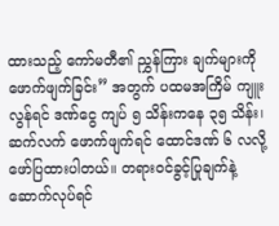ထားသည့် ကော်မတီ၏ ညွှန်ကြား ချက်များကို ဖောက်ဖျက်ခြင်း” အတွက် ပထမအကြိမ် ကျူးလွန်ရင် ဒဏ်ငွေ ကျပ် ၅ သိန်းကနေ ၃၅ သိန်း၊ ဆက်လက် ဖောက်ဖျက်ရင် ထောင်ဒဏ် ၆ လလို့ ဖော်ပြထားပါတယ်။ တရားဝင်ခွင့်ပြုချက်နဲ့ ဆောက်လုပ်ရင်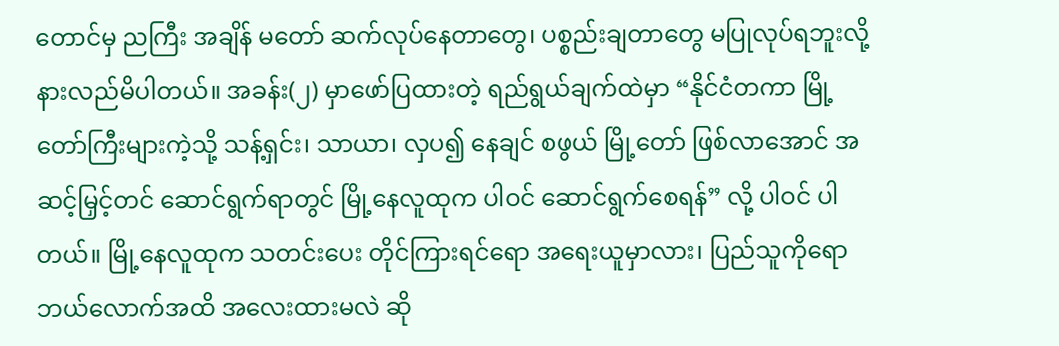တောင်မှ ညကြီး အချိန် မတော် ဆက်လုပ်နေတာတွေ၊ ပစ္စည်းချတာတွေ မပြုလုပ်ရဘူးလို့ နားလည်မိပါတယ်။ အခန်း(၂) မှာဖော်ပြထားတဲ့ ရည်ရွယ်ချက်ထဲမှာ “နိုင်ငံတကာ မြို့တော်ကြီးများကဲ့သို့ သန့်ရှင်း၊ သာယာ၊ လှပ၍ နေချင် စဖွယ် မြို့တော် ဖြစ်လာအောင် အဆင့်မြှင့်တင် ဆောင်ရွက်ရာတွင် မြို့နေလူထုက ပါဝင် ဆောင်ရွက်စေရန်” လို့ ပါဝင် ပါတယ်။ မြို့နေလူထုက သတင်းပေး တိုင်ကြားရင်ရော အရေးယူမှာလား၊ ပြည်သူကိုရော ဘယ်လောက်အထိ အလေးထားမလဲ ဆို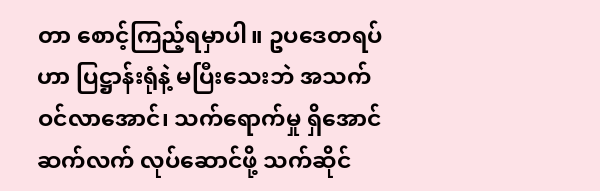တာ စောင့်ကြည့်ရမှာပါ။ ဥပဒေတရပ်ဟာ ပြဋ္ဌာန်းရုံနဲ့ မပြီးသေးဘဲ အသက်ဝင်လာအောင်၊ သက်ရောက်မှု ရှိအောင် ဆက်လက် လုပ်ဆောင်ဖို့ သက်ဆိုင်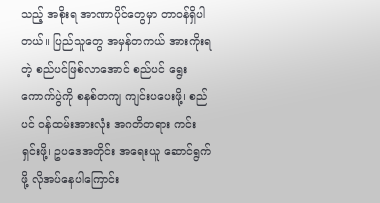သည့် အစိုးရ အာဏာပိုင်တွေမှာ တာဝန်ရှိပါတယ်။ ပြည်သူတွေ အမှန်တကယ် အားကိုးရတဲ့ စည်ပင်ဖြစ်လာအောင် စည်ပင် ရွေးကောက်ပွဲကို စနစ်တကျ ကျင်းပပေးဖို့၊ စည်ပင် ဝန်ထမ်းအားလုံး အဂတိတရား ကင်းရှင်းဖို့၊ ဥပဒေအတိုင်း အရေးယူ ဆောင်ရွက်ဖို့ လိုအပ်နေပါကြောင်း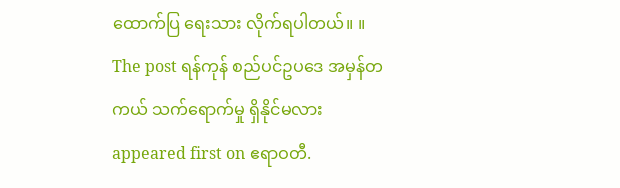ထောက်ပြ ရေးသား လိုက်ရပါတယ်။ ။ The post ရန်ကုန် စည်ပင်ဥပဒေ အမှန်တကယ် သက်ရောက်မှု ရှိနိုင်မလား appeared first on ဧရာဝတီ.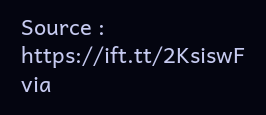Source : https://ift.tt/2KsiswF
via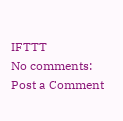IFTTT
No comments:
Post a Comment